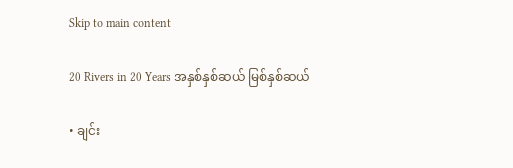Skip to main content

20 Rivers in 20 Years အနှစ်နှစ်ဆယ် မြစ်နှစ်ဆယ်

• ချင်း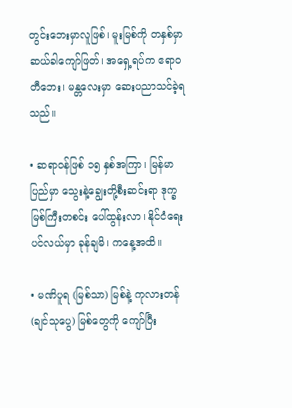တွင်းဘေးမှာလူဖြစ်၊ မူးမြစ်ကို တနှစ်မှာ ဆယ်ခါကျော်ဖြတ်၊ အရှေ့ရပ်က ဧရာဝတီဘေး၊ မန္တလေးမှာ ဆေးပညာသင်ခဲ့ရသည်။

• ဆရာဝန်ဖြစ် ၁၅ နှစ်အကြာ၊ မြန်မာပြည်မှာ သွေးနဲ့ချွေးတို့စီးဆင်းရာ ဒုက္ခမြစ်ကြီးတစင်း ပေါ်ထွန်းလာ၊ နိုင်ငံရေးပင်လယ်မှာ ခုန်ချမိ၊ ကနေ့အထိ။

• မဏိပူရ (မြစ်သာ) မြစ်နဲ့ ကုလားတန် (ချင်သုပွေ) မြစ်တွေကို ကျော်ပြီး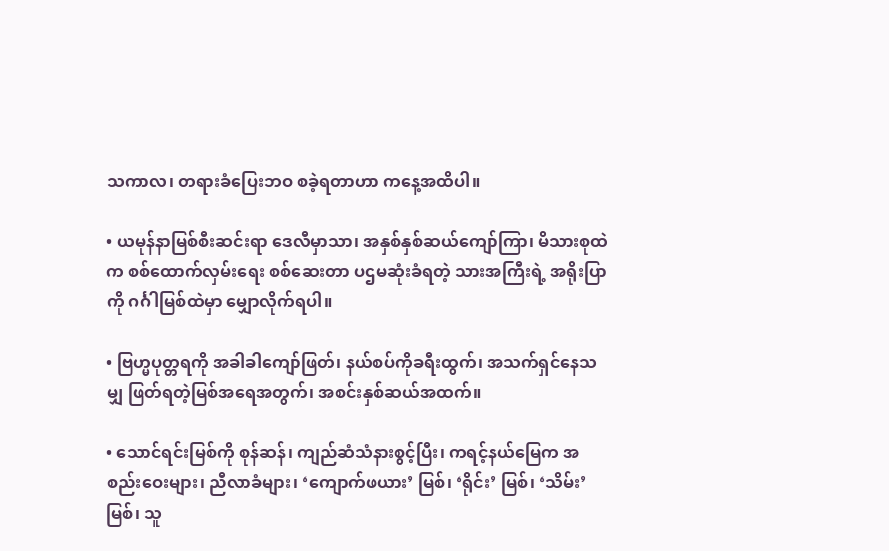သကာလ၊ တရားခံပြေးဘဝ စခဲ့ရတာဟာ ကနေ့အထိပါ။

• ယမုန်နာမြစ်စီးဆင်းရာ ဒေလီမှာသာ၊ အနှစ်နှစ်ဆယ်ကျော်ကြာ၊ မိသားစုထဲက စစ်ထောက်လှမ်းရေး စစ်ဆေးတာ ပဌမဆုံးခံရတဲ့ သားအကြီးရဲ့ အရိုးပြာကို ဂင်္ဂါမြစ်ထဲမှာ မျှောလိုက်ရပါ။

• ဗြဟ္မပုတ္တရကို အခါခါကျော်ဖြတ်၊ နယ်စပ်ကိုခရီးထွက်၊ အသက်ရှင်နေသမျှ ဖြတ်ရတဲ့မြစ်အရေအတွက်၊ အစင်းနှစ်ဆယ်အထက်။

• သောင်ရင်းမြစ်ကို စုန်ဆန်၊ ကျည်ဆံသံနားစွင့်ပြီး၊ ကရင့်နယ်မြေက အစည်းဝေးများ၊ ညီလာခံများ၊ ‘ကျောက်ဖယား’ မြစ်၊ ‘ရိုင်း’ မြစ်၊ ‘သိမ်း’ မြစ်၊ သူ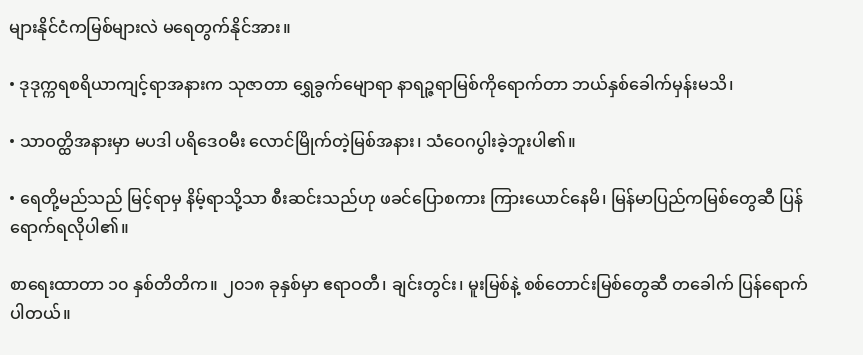များနိုင်ငံကမြစ်များလဲ မရေတွက်နိုင်အား။

• ဒုဒုက္ကရစရိယာကျင့်ရာအနားက သုဇာတာ ရွှေခွက်မျောရာ နာရဉ္ဇရာမြစ်ကိုရောက်တာ ဘယ်နှစ်ခေါက်မှန်းမသိ၊

• သာဝတ္ထိအနားမှာ မပဒါ ပရိဒေဝမီး လောင်မြိုက်တဲ့မြစ်အနား၊ သံဝေဂပွါးခဲ့ဘူးပါ၏။

• ရေတို့မည်သည် မြင့်ရာမှ နိမ့်ရာသို့သာ စီးဆင်းသည်ဟု ဖခင်ပြောစကား ကြားယောင်နေမိ၊ မြန်မာပြည်ကမြစ်တွေဆီ ပြန်ရောက်ရလိုပါ၏။

စာရေးထာတာ ၁၀ နှစ်တိတိက။ ၂၀၁၈ ခုနှစ်မှာ ဧရာဝတီ၊ ချင်းတွင်း၊ မူးမြစ်နဲ့ စစ်တောင်းမြစ်တွေဆီ တခေါက် ပြန်ရောက်ပါတယ်။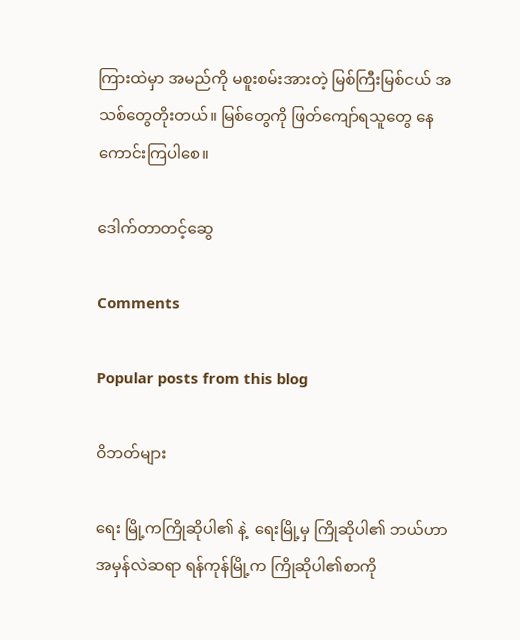ကြားထဲမှာ အမည်ကို မစူးစမ်းအားတဲ့ မြစ်ကြီးမြစ်ငယ် အသစ်တွေတိုးတယ်။ မြစ်တွေကို ဖြတ်ကျော်ရသူတွေ နေကောင်းကြပါစေ။

ဒေါက်တာတင့်ဆွေ

Comments

Popular posts from this blog

ဝိဘတ်များ

ရေး မြို့ကကြိုဆိုပါ၏ နဲ့  ရေးမြို့မှ ကြိုဆိုပါ၏ ဘယ်ဟာအမှန်လဲဆရာ ရန်ကုန်မြို့က ကြိုဆိုပါ၏စာကို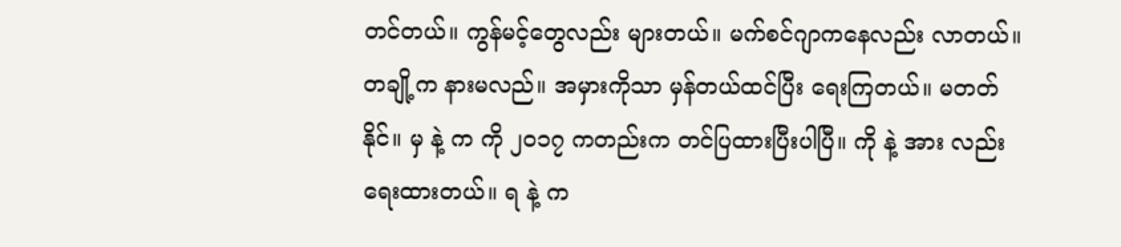တင်တယ်။ ကွန်မင့်တွေလည်း များတယ်။ မက်စင်ဂျာကနေလည်း လာတယ်။ တချို့က နားမလည်။ အမှားကိုသာ မှန်တယ်ထင်ပြီး ရေးကြတယ်။ မတတ်နိုင်။ မှ နဲ့ က ကို ၂၀၁၇ ကတည်းက တင်ပြထားပြီးပါပြီ။ ကို နဲ့ အား လည်းရေးထားတယ်။ ရ နဲ့ က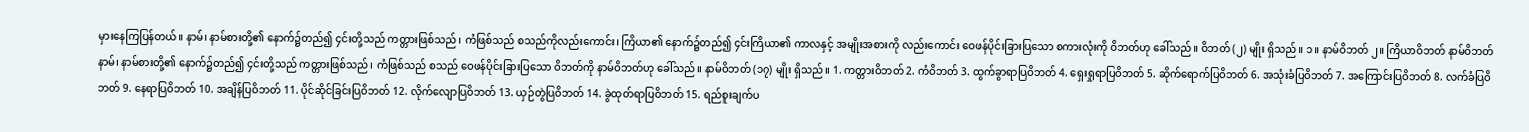မှားနေကြပြန်တယ်။ နာမ်၊ နာမ်စားတို့၏ နောက်၌တည်၍ ၄င်းတို့သည် ကတ္တားဖြစ်သည်၊ ကံဖြစ်သည် စသည်ကိုလည်းကောင်း၊ ကြိယာ၏ နောက်၌တည်၍ ၄င်းကြိယာ၏ ကာလနှင့် အမျိုးအစားကို လည်းကောင်း ဝေဖန်ပိုင်းခြားပြသော စကားလုံးကို ဝိဘတ်ဟု ခေါ်သည်။ ဝိဘတ် (၂) မျိုး ရှိသည်။ ၁။ နာမ်ဝိဘတ် ၂။ ကြိယာဝိဘတ် နာမ်ဝိဘတ် နာမ်၊ နာမ်စားတို့၏ နောက်၌တည်၍ ၄င်းတို့သည် ကတ္တားဖြစ်သည်၊ ကံဖြစ်သည် စသည် ဝေဖန်ပိုင်းခြားပြသော ဝိဘတ်ကို နာမ်ဝိဘတ်ဟု ခေါ်သည်။ နာမ်ဝိဘတ် (၁၇) မျိုး ရှိသည်။ 1. ကတ္တားဝိဘတ် 2. ကံဝိဘတ် 3. ထွက်ခွာရာပြဝိဘတ် 4. ရှေးရှုရာပြဝိဘတ် 5. ဆိုက်ရောက်ပြဝိဘတ် 6. အသုံးခံပြဝိဘတ် 7. အကြောင်းပြဝိဘတ် 8. လက်ခံပြဝိဘတ် 9. နေရာပြဝိဘတ် 10. အချိန်ပြဝိဘတ် 11. ပိုင်ဆိုင်ခြင်းပြဝိဘတ် 12. လိုက်လျောပြဝိဘတ် 13. ယှဉ်တွဲပြဝိဘတ် 14. ခွဲထုတ်ရာပြဝိဘတ် 15. ရည်စူးချက်ပ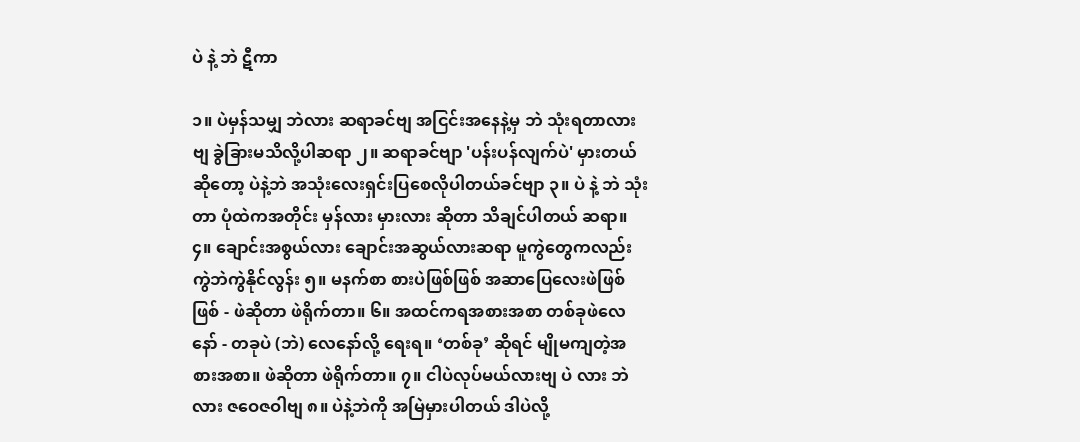ပဲ နဲ့ ဘဲ ဋီကာ

၁။ ပဲမှန်သမျှ ဘဲလား ဆရာခင်ဗျ အငြင်းအနေနဲ့မှ ဘဲ သုံးရတာလားဗျ ခွဲခြားမသိလို့ပါဆရာ ၂။ ဆရာခင်ဗျာ 'ပန်းပန်လျက်ပဲ' မှားတယ်ဆိုတော့ ပဲနဲ့ဘဲ အသုံးလေးရှင်းပြစေလိုပါတယ်ခင်ဗျာ ၃။ ပဲ နဲ့ ဘဲ သုံးတာ ပုံထဲကအတိုင်း မှန်လား မှားလား ဆိုတာ သိချင်ပါတယ် ဆရာ။ ၄။ ချောင်းအစွယ်လား ချောင်းအဆွယ်လားဆရာ မူကွဲတွေကလည်း ကွဲဘဲကွဲနိုင်လွန်း ၅။ မနက်စာ စားပဲဖြစ်ဖြစ် အဆာပြေလေးဖဲဖြစ်ဖြစ် - ဖဲဆိုတာ ဖဲရိုက်တာ။ ၆။ အထင်ကရအစားအစာ တစ်ခုဖဲလေနော် - တခုပဲ (ဘဲ) လေနော်လို့ ရေးရ။ ‘တစ်ခု’ ဆိုရင် မျိုမကျတဲ့အစားအစာ။ ဖဲဆိုတာ ဖဲရိုက်တာ။ ၇။ ငါပဲလုပ်မယ်လားဗျ ပဲ လား ဘဲ လား ဇဝေဇဝါဗျ ၈။ ပဲနဲ့ဘဲကို အမြဲမှားပါတယ် ဒါပဲလို့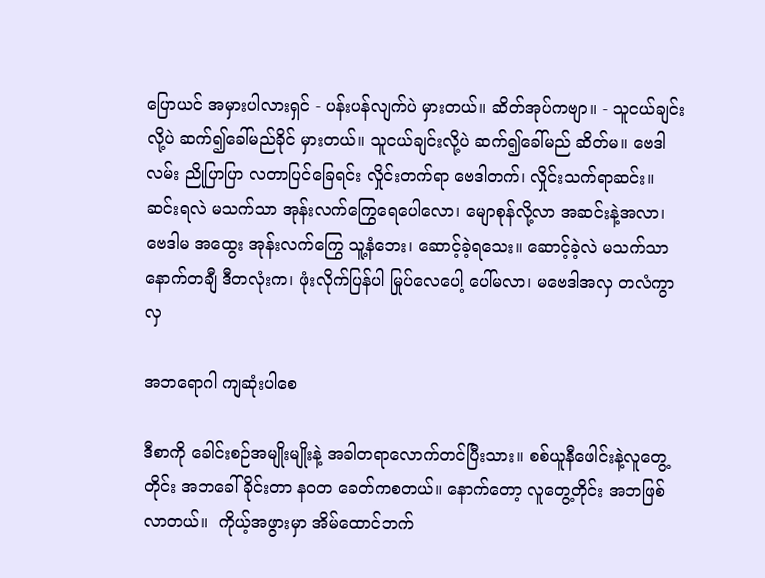ပြောယင် အမှားပါလားရှင် - ပန်းပန်လျက်ပဲ မှားတယ်။ ဆိတ်အုပ်ကဗျာ။ - သူငယ်ချင်းလို့ပဲ ဆက်၍ခေါ်မည်ခိုင် မှားတယ်။ သူငယ်ချင်းလို့ပဲ ဆက်၍ခေါ်မည် ဆိတ်မ။ ဗေဒါလမ်း ညိုပြာပြာ လတာပြင်ခြေရင်း လှိုင်းတက်ရာ ဗေဒါတက်၊ လှိုင်းသက်ရာဆင်း။ ဆင်းရလဲ မသက်သာ အုန်းလက်ကြွေရေပေါလော၊ မျောစုန်လို့လာ အဆင်းနဲ့အလာ၊ ဗေဒါမ အထွေး အုန်းလက်ကြွေ သူ့နံဘေး၊ ဆောင့်ခဲ့ရသေး။ ဆောင့်ခဲ့လဲ မသက်သာ နောက်တချီ ဒီတလုံးက၊ ဖုံးလိုက်ပြန်ပါ မြုပ်လေပေါ့ ပေါ်မလာ၊ မဗေဒါအလှ တလံကွာ လှ

အဘရောဂါ ကျဆုံးပါစေ

ဒီစာကို ခေါင်းစဉ်အမျိုးမျိုးနဲ့ အခါတရာလောက်တင်ပြီးသား။ စစ်ယူနီဖေါင်းနဲ့လူတွေ့တိုင်း အဘခေါ်ခိုင်းတာ နဝတ ခေတ်ကစတယ်။ နောက်တော့ လူတွေ့တိုင်း အဘဖြစ်လာတယ်။  ကိုယ့်အဖွားမှာ အိမ်ထောင်ဘက်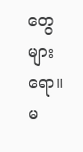တွေ များရော။ မ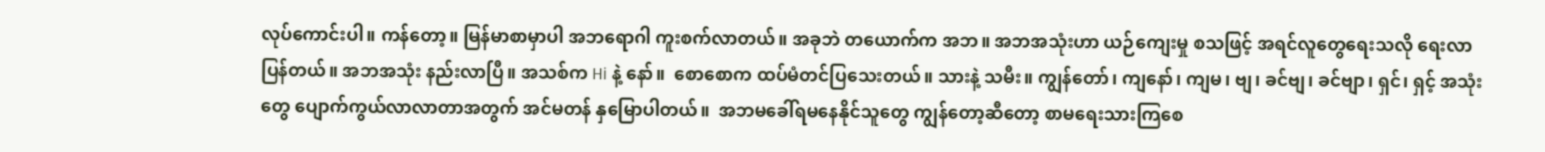လုပ်ကောင်းပါ။ ကန်တော့။ မြန်မာစာမှာပါ အဘရောဂါ ကူးစက်လာတယ်။ အခုဘဲ တယောက်က အဘ။ အဘအသုံးဟာ ယဉ်ကျေးမှု စသဖြင့် အရင်လူတွေရေးသလို ရေးလာပြန်တယ်။ အဘအသုံး နည်းလာပြီ။ အသစ်က Hi နဲ့ နော်။  စောစောက ထပ်မံတင်ပြသေးတယ်။ သားနဲ့ သမီး။ ကျွန်တော်၊ ကျနော်၊ ကျမ၊ ဗျ၊ ခင်ဗျ၊ ခင်ဗျာ၊ ရှင်၊ ရှင့် အသုံးတွေ ပျောက်ကွယ်လာလာတာအတွက် အင်မတန် နှမြောပါတယ်။  အဘမခေါ်ရမနေနိုင်သူတွေ ကျွန်တော့ဆီတော့ စာမရေးသားကြစေ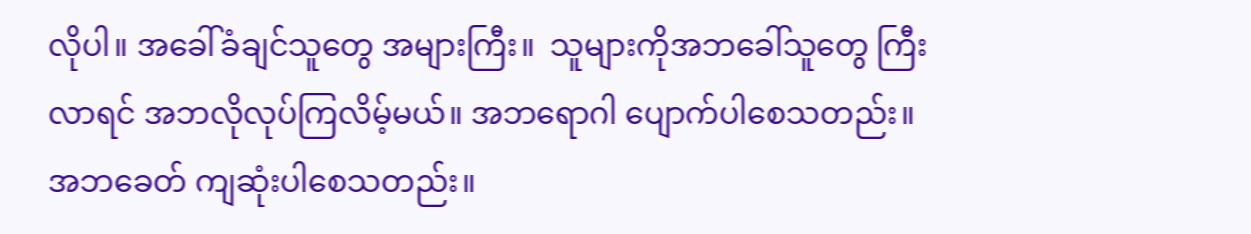လိုပါ။ အခေါ်ခံချင်သူတွေ အများကြီး။  သူများကိုအဘခေါ်သူတွေ ကြီးလာရင် အဘလိုလုပ်ကြလိမ့်မယ်။ အဘရောဂါ ပျောက်ပါစေသတည်း။ အဘခေတ် ကျဆုံးပါစေသတည်း။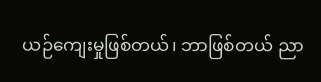ယဉ်ကျေးမှုဖြစ်တယ်၊ ဘာဖြစ်တယ် ညာ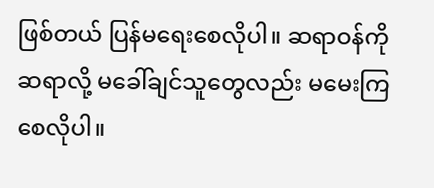ဖြစ်တယ် ပြန်မရေးစေလိုပါ။ ဆရာဝန်ကို ဆရာလို့ မခေါ်ချင်သူတွေလည်း မမေးကြစေလိုပါ။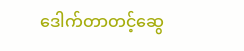ဒေါက်တာတင့်ဆွေ